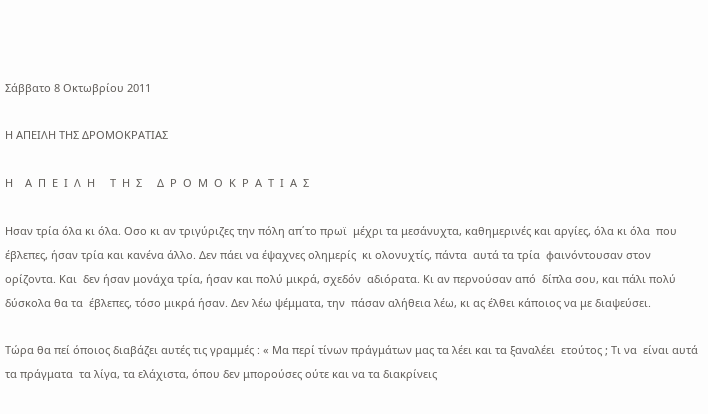Σάββατο 8 Οκτωβρίου 2011

Η ΑΠΕΙΛΗ ΤΗΣ ΔΡΟΜΟΚΡΑΤΙΑΣ

Η    Α  Π  Ε  Ι  Λ  Η     Τ  Η  Σ     Δ  Ρ  Ο  Μ  Ο  Κ  Ρ  Α  Τ  Ι  Α  Σ

Ησαν τρία όλα κι όλα. Οσο κι αν τριγύριζες την πόλη απ΄το πρωϊ  μέχρι τα μεσάνυχτα, καθημερινές και αργίες, όλα κι όλα  που έβλεπες, ήσαν τρία και κανένα άλλο. Δεν πάει να έψαχνες ολημερίς  κι ολονυχτίς, πάντα  αυτά τα τρία  φαινόντουσαν στον  ορίζοντα. Και  δεν ήσαν μονάχα τρία, ήσαν και πολύ μικρά, σχεδόν  αδιόρατα. Κι αν περνούσαν από  δίπλα σου, και πάλι πολύ δύσκολα θα τα  έβλεπες, τόσο μικρά ήσαν. Δεν λέω ψέμματα, την  πάσαν αλήθεια λέω, κι ας έλθει κάποιος να με διαψεύσει.

Τώρα θα πεί όποιος διαβάζει αυτές τις γραμμές : « Μα περί τίνων πράγμάτων μας τα λέει και τα ξαναλέει  ετούτος ; Τι να  είναι αυτά τα πράγματα  τα λίγα, τα ελάχιστα, όπου δεν μπορούσες ούτε και να τα διακρίνεις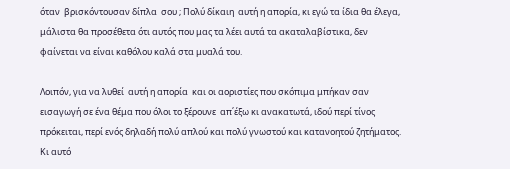όταν  βρισκόντουσαν δίπλα  σου ; Πολύ δίκαιη  αυτή η απορία, κι εγώ τα ίδια θα έλεγα, μάλιστα θα προσέθετα ότι αυτός που μας τα λέει αυτά τα ακαταλαβίστικα, δεν φαίνεται να είναι καθόλου καλά στα μυαλά του.

Λοιπόν, για να λυθεί  αυτή η απορία  και οι αοριστίες που σκόπιμα μπήκαν σαν εισαγωγή σε ένα θέμα που όλοι το ξέρουνε  απ΄έξω κι ανακατωτά, ιδού περί τίνος πρόκειται, περί ενός δηλαδή πολύ απλού και πολύ γνωστού και κατανοητού ζητήματος. Κι αυτό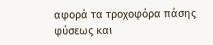αφορά τα τροχοφόρα πάσης φύσεως και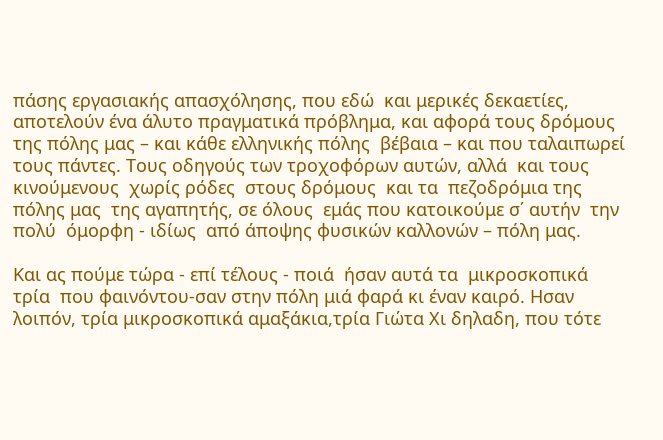πάσης εργασιακής απασχόλησης, που εδώ  και μερικές δεκαετίες, αποτελούν ένα άλυτο πραγματικά πρόβλημα, και αφορά τους δρόμους της πόλης μας – και κάθε ελληνικής πόλης  βέβαια – και που ταλαιπωρεί τους πάντες. Τους οδηγούς των τροχοφόρων αυτών, αλλά  και τους κινούμενους  χωρίς ρόδες  στους δρόμους  και τα  πεζοδρόμια της πόλης μας  της αγαπητής, σε όλους  εμάς που κατοικούμε σ΄ αυτήν  την πολύ  όμορφη - ιδίως  από άποψης φυσικών καλλονών – πόλη μας.

Και ας πούμε τώρα - επί τέλους - ποιά  ήσαν αυτά τα  μικροσκοπικά τρία  που φαινόντου-σαν στην πόλη μιά φαρά κι έναν καιρό. Ησαν λοιπόν, τρία μικροσκοπικά αμαξάκια,τρία Γιώτα Χι δηλαδη, που τότε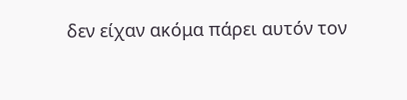δεν είχαν ακόμα πάρει αυτόν τον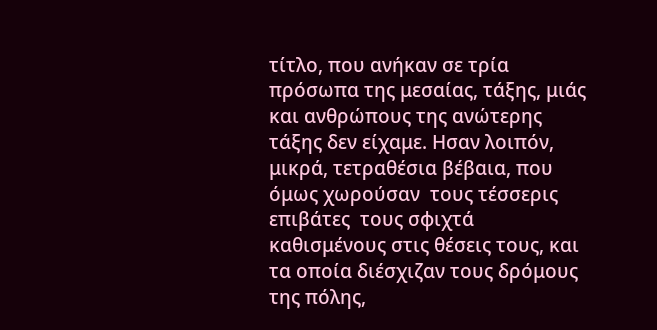τίτλο, που ανήκαν σε τρία πρόσωπα της μεσαίας, τάξης, μιάς και ανθρώπους της ανώτερης τάξης δεν είχαμε. Ησαν λοιπόν, μικρά, τετραθέσια βέβαια, που  όμως χωρούσαν  τους τέσσερις επιβάτες  τους σφιχτά  καθισμένους στις θέσεις τους, και τα οποία διέσχιζαν τους δρόμους της πόλης,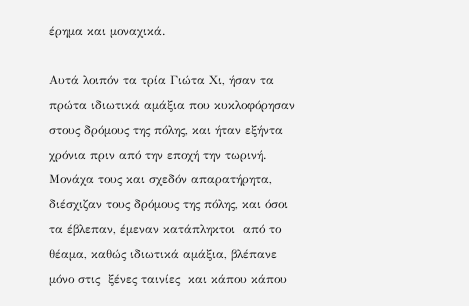έρημα και μοναχικά.

Αυτά λοιπόν τα τρία Γιώτα Χι, ήσαν τα πρώτα ιδιωτικά αμάξια που κυκλοφόρησαν στους δρόμους της πόλης, και ήταν εξήντα χρόνια πριν από την εποχή την τωρινή. Μονάχα τους και σχεδόν απαρατήρητα, διέσχιζαν τους δρόμους της πόλης, και όσοι τα έβλεπαν, έμεναν κατάπληκτοι  από το θέαμα, καθώς ιδιωτικά αμάξια, βλέπανε  μόνο στις  ξένες ταινίες  και κάπου κάπου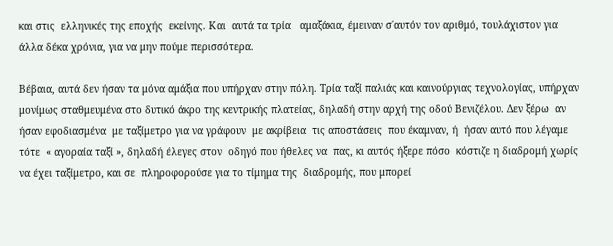και στις  ελληνικές της εποχής  εκείνης. Και  αυτά τα τρία   αμαξάκια, έμειναν σ΄αυτόν τον αριθμό, τουλάχιστον για άλλα δέκα χρόνια, για να μην πούμε περισσότερα.

Βέβαια, αυτά δεν ήσαν τα μόνα αμάξια που υπήρχαν στην πόλη. Τρία ταξί παλιάς και καινούργιας τεχνολογίας, υπήρχαν μονίμως σταθμευμένα στο δυτικό άκρο της κεντρικής πλατείας, δηλαδή στην αρχή της οδού Βενιζέλου. Δεν ξέρω  αν ήσαν εφοδιασμένα  με ταξίμετρο για να γράφουν  με ακρίβεια  τις αποστάσεις  που έκαμναν, ή  ήσαν αυτό που λέγαμε τότε  « αγοραία ταξί », δηλαδή έλεγες στον  οδηγό που ήθελες να  πας, κι αυτός ήξερε πόσο  κόστιζε η διαδρομή χωρίς να έχει ταξίμετρο, και σε  πληροφορούσε για το τίμημα της  διαδρομής, που μπορεί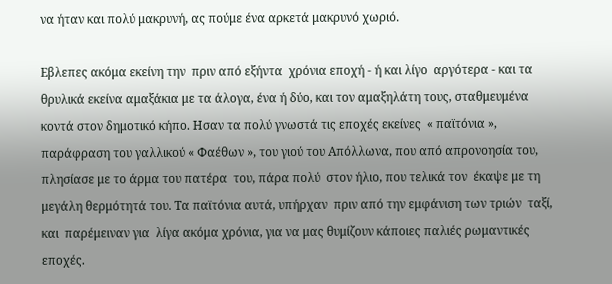να ήταν και πολύ μακρυνή, ας πούμε ένα αρκετά μακρυνό χωριό.

Εβλεπες ακόμα εκείνη την  πριν από εξήντα  χρόνια εποχή - ή και λίγο  αργότερα - και τα θρυλικά εκείνα αμαξάκια με τα άλογα, ένα ή δύο, και τον αμαξηλάτη τους, σταθμευμένα κοντά στον δημοτικό κήπο. Ησαν τα πολύ γνωστά τις εποχές εκείνες  « παϊτόνια », παράφραση του γαλλικού « Φαέθων », του γιού του Απόλλωνα, που από απρονοησία του, πλησίασε με το άρμα του πατέρα  του, πάρα πολύ  στον ήλιο, που τελικά τον  έκαψε με τη μεγάλη θερμότητά του. Τα παϊτόνια αυτά, υπήρχαν  πριν από την εμφάνιση των τριών  ταξί, και  παρέμειναν για  λίγα ακόμα χρόνια, για να μας θυμίζουν κάποιες παλιές ρωμαντικές εποχές.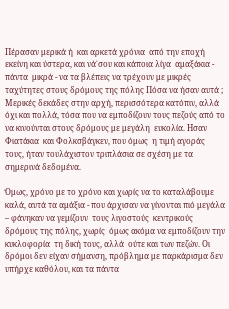Πέρασαν μερικά ή  και αρκετά χρόνια  από την εποχή  εκείνη και ύστερα, και νά΄σου και κάποια λίγα  αμαξάκια - πάντα  μικρά - να τα βλέπεις να τρέχουν με μικρές ταχύτητες στους δρόμους της πόλης Πόσα να ήσαν αυτά ; Μερικές δεκάδες στην αρχή, περισσότερα κατόπιν, αλλά όχι και πολλά, τόσα που να εμποδίζουν τους πεζούς από το να κινούνται στους δρόμους με μεγάλη  ευκολία. Ησαν Φιατάκια  και Φολκσβάγκεν, που όμως  η τιμή αγοράς  τους, ήταν τουλάχιστον τριπλάσια σε σχέση με τα σημερινά δεδομένα.

Όμως, χρόνο με το χρόνο και χωρίς να το καταλάβουμε καλά, αυτά τα αμάξια - που άρχισαν να γίνονται πιό μεγάλα – φάνηκαν να γεμίζουν  τους λιγοστούς  κεντρικούς δρόμους της πόλης, χωρίς  όμως ακόμα να εμποδίζουν την κυκλοφορία  τη δική τους, αλλά  ούτε και των πεζών. Οι δρόμοι δεν είχαν σήμανση, πρόβλημα με παρκάρισμα δεν υπήρχε καθόλου, και τα πάντα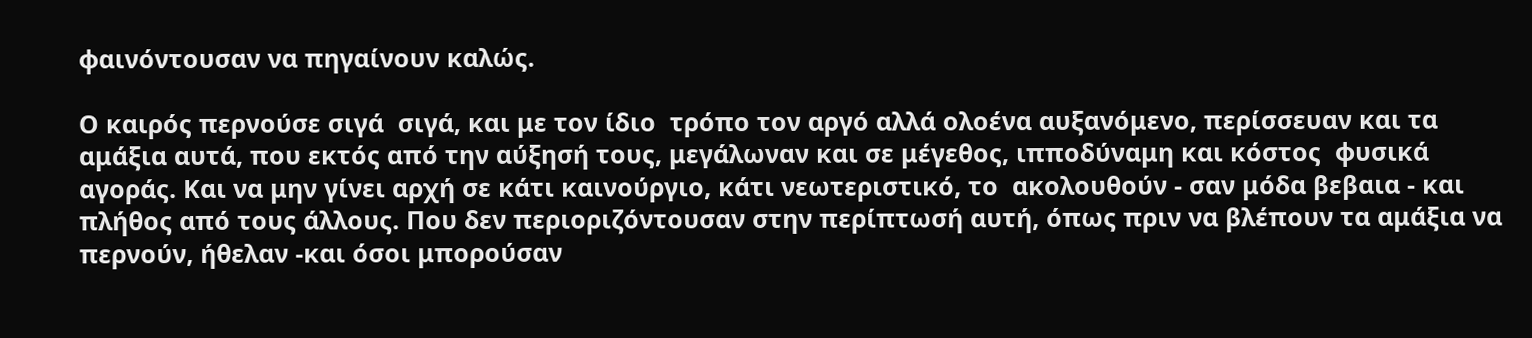φαινόντουσαν να πηγαίνουν καλώς.

Ο καιρός περνούσε σιγά  σιγά, και με τον ίδιο  τρόπο τον αργό αλλά ολοένα αυξανόμενο, περίσσευαν και τα αμάξια αυτά, που εκτός από την αύξησή τους, μεγάλωναν και σε μέγεθος, ιπποδύναμη και κόστος  φυσικά αγοράς. Και να μην γίνει αρχή σε κάτι καινούργιο, κάτι νεωτεριστικό, το  ακολουθούν - σαν μόδα βεβαια - και  πλήθος από τους άλλους. Που δεν περιοριζόντουσαν στην περίπτωσή αυτή, όπως πριν να βλέπουν τα αμάξια να περνούν, ήθελαν -και όσοι μπορούσαν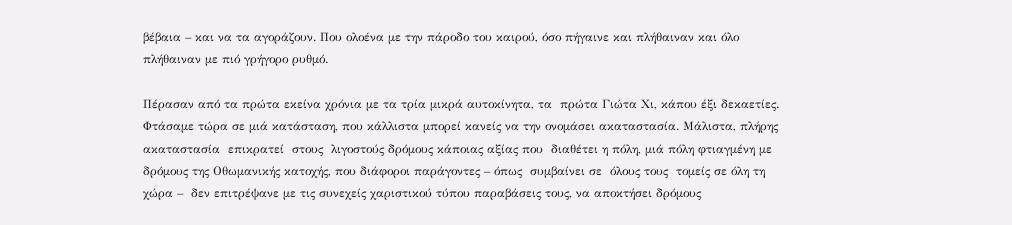βέβαια – και να τα αγοράζουν. Που ολοένα με την πάροδο του καιρού, όσο πήγαινε και πλήθαιναν και όλο πλήθαιναν με πιό γρήγορο ρυθμό.

Πέρασαν από τα πρώτα εκείνα χρόνια με τα τρία μικρά αυτοκίνητα, τα  πρώτα Γιώτα Χι, κάπου έξι δεκαετίες. Φτάσαμε τώρα σε μιά κατάσταση, που κάλλιστα μπορεί κανείς να την ονομάσει ακαταστασία. Μάλιστα, πλήρης ακαταστασία  επικρατεί  στους  λιγοστούς δρόμους κάποιας αξίας που  διαθέτει η πόλη, μιά πόλη φτιαγμένη με δρόμους της Οθωμανικής κατοχής, που διάφοροι παράγοντες – όπως  συμβαίνει σε  όλους τους  τομείς σε όλη τη χώρα –  δεν επιτρέψανε με τις συνεχείς χαριστικού τύπου παραβάσεις τους, να αποκτήσει δρόμους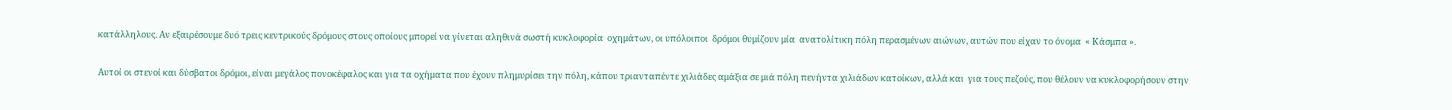κατάλληλους. Αν εξαιρέσουμε δυό τρεις κεντρικούς δρόμους στους οποίους μπορεί να γίνεται αληθινά σωστή κυκλοφορία  οχημάτων, οι υπόλοιποι  δρόμοι θυμίζουν μία  ανατολίτικη πόλη περασμένων αιώνων, αυτών που είχαν το όνομα  « Κάσμπα ».

Αυτοί οι στενοί και δύσβατοι δρόμοι, είναι μεγάλος πονοκέφαλος και για τα οχήματα που έχουν πλημυρίσει την πόλη, κάπου τριανταπέντε χιλιάδες αμάξια σε μιά πόλη πενήντα χιλιάδων κατοίκων, αλλά και  για τους πεζούς, που θέλουν να κυκλοφορήσουν στην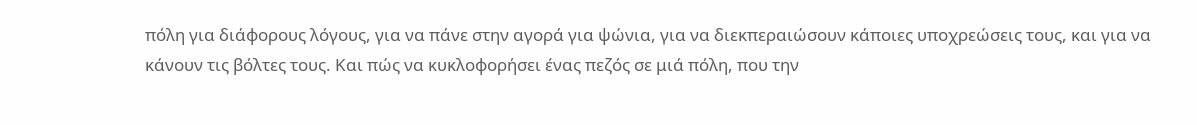πόλη για διάφορους λόγους, για να πάνε στην αγορά για ψώνια, για να διεκπεραιώσουν κάποιες υποχρεώσεις τους, και για να κάνουν τις βόλτες τους. Και πώς να κυκλοφορήσει ένας πεζός σε μιά πόλη, που την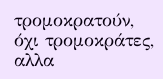τρομοκρατούν, όχι τρομοκράτες, αλλα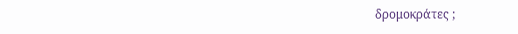δρομοκράτες ;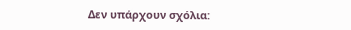Δεν υπάρχουν σχόλια: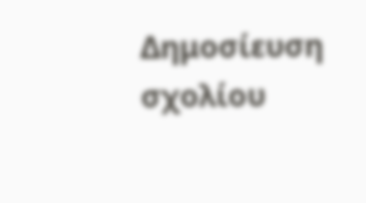Δημοσίευση σχολίου